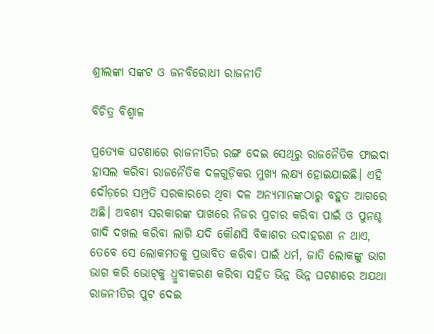ଶ୍ରୀଲଙ୍କା ସଙ୍କଟ ଓ ଜନବିରୋଧୀ ରାଜନୀତି

ବିଚିତ୍ର ବିଶ୍ୱାଳ

ପ୍ରତ୍ୟେକ ଘଟଣାରେ ରାଜନୀତିର ରଙ୍ଗ ଦେଇ ସେଥିରୁ ରାଜନୈତିକ ଫାଇଦା ହାସଲ କରିବା ରାଜନୈତିକ ଦଳଗୁଡ଼ିକର ମୁଖ୍ୟ ଲକ୍ଷ୍ୟ ହୋଇଯାଇଛି। ଏହି ଦୌଡ଼ରେ ସମ୍ପ୍ରତି ସରକାରରେ ଥିବା ଦଳ ଅନ୍ୟମାନଙ୍କଠାରୁ ବହୁତ ଆଗରେ ଅଛି। ଅବଶ୍ୟ ସରକାରଙ୍କ ପାଖରେ ନିଜର ପ୍ରଚାର କରିବା ପାଇଁ ଓ ପୁନଶ୍ଚ ଗାଦି ଦଖଲ କରିବା ଲାଗି ଯଦି କୌଣସି ବିକାଶର ଉଦାହରଣ ନ ଥାଏ, ତେବେ ସେ ଲୋକମତକୁ ପ୍ରଭାବିତ କରିବା ପାଇଁ ଧର୍ମ, ଜାତି ଲୋକଙ୍କୁ ଭାଗ ଭାଗ କରି ଭୋଟ୍‌କୁ ଧ୍ରୁବୀକରଣ କରିବା ସହିତ ଭିନ୍ନ ଭିନ୍ନ ଘଟଣାରେ ଅଯଥା ରାଜନୀତିର ପୁଟ ଦେଇ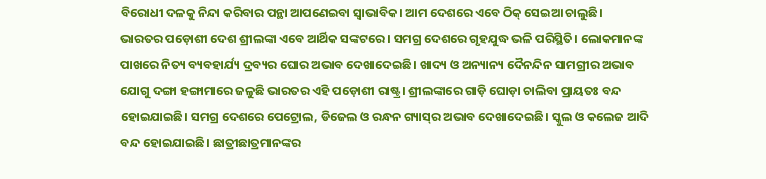ବିରୋଧୀ ଦଳକୁ ନିନ୍ଦା କରିବାର ପନ୍ଥା ଆପଣେଇବା ସ୍ବାଭାବିକ। ଆମ ଦେଶରେ ଏବେ ଠିକ୍‌ ସେଇଆ ଚାଲୁଛି।
ଭାରତର ପଡ଼ୋଶୀ ଦେଶ ଶ୍ରୀଲଙ୍କା ଏବେ ଆର୍ଥିକ ସଙ୍କଟରେ। ସମଗ୍ର ଦେଶରେ ଗୃହଯୁଦ୍ଧ ଭଳି ପରିସ୍ଥିତି। ଲୋକମାନଙ୍କ ପାଖରେ ନିତ୍ୟ ବ୍ୟବହାର୍ଯ୍ୟ ଦ୍ରବ୍ୟର ଘୋର ଅଭାବ ଦେଖାଦେଇଛି। ଖାଦ୍ୟ ଓ ଅନ୍ୟାନ୍ୟ ଦୈନନ୍ଦିନ ସାମଗ୍ରୀର ଅଭାବ ଯୋଗୁ ଦଙ୍ଗା ହଙ୍ଗାମାରେ ଜଳୁଛି ଭାରତର ଏହି ପଡ଼ୋଶୀ ରାଷ୍ଟ୍ର। ଶ୍ରୀଲଙ୍କାରେ ଗାଡ଼ି ଘୋଡ଼ା ଚାଲିବା ପ୍ରାୟତଃ ବନ୍ଦ ହୋଇଯାଇଛି। ସମଗ୍ର ଦେଶରେ ପେଟ୍ରୋଲ, ଡିଜେଲ ଓ ରନ୍ଧନ ଗ୍ୟାସ୍‌ର ଅଭାବ ଦେଖାଦେଇଛି। ସ୍କୁଲ ଓ କଲେଜ ଆଦି ବନ୍ଦ ହୋଇଯାଇଛି। ଛାତ୍ରୀଛାତ୍ରମାନଙ୍କର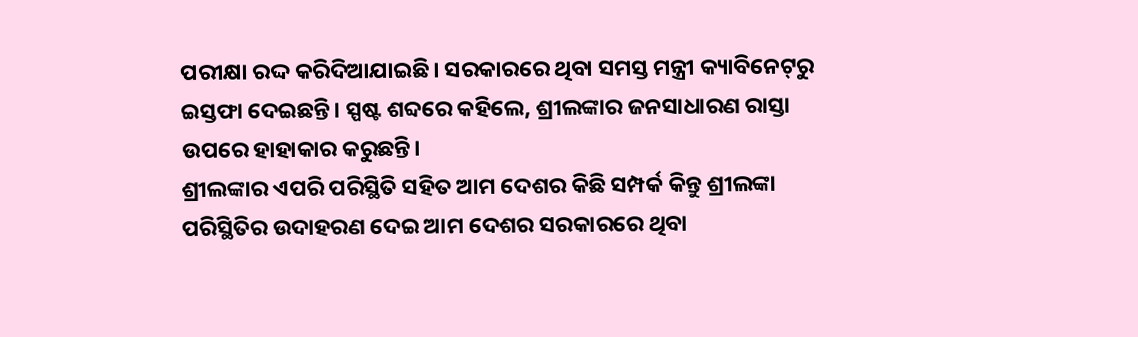ପରୀକ୍ଷା ରଦ୍ଦ କରିଦିଆଯାଇଛି। ସରକାରରେ ଥିବା ସମସ୍ତ ମନ୍ତ୍ରୀ କ୍ୟାବିନେଟ୍‌ରୁ ଇସ୍ତଫା ଦେଇଛନ୍ତି। ସ୍ପଷ୍ଟ ଶବ୍ଦରେ କହିଲେ, ଶ୍ରୀଲଙ୍କାର ଜନସାଧାରଣ ରାସ୍ତା ଉପରେ ହାହାକାର କରୁଛନ୍ତି।
ଶ୍ରୀଲଙ୍କାର ଏପରି ପରିସ୍ଥିତି ସହିତ ଆମ ଦେଶର କିଛି ସମ୍ପର୍କ କିନ୍ତୁ ଶ୍ରୀଲଙ୍କା ପରିସ୍ଥିତିର ଉଦାହରଣ ଦେଇ ଆମ ଦେଶର ସରକାରରେ ଥିବା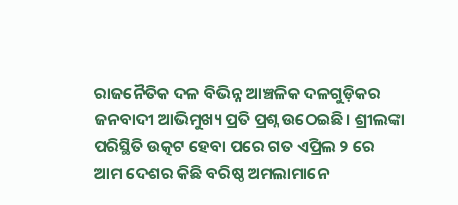ରାଜନୈତିକ ଦଳ ବିଭିନ୍ନ ଆଞ୍ଚଳିକ ଦଳଗୁଡ଼ିକର ଜନବାଦୀ ଆଭିମୁଖ୍ୟ ପ୍ରତି ପ୍ରଶ୍ନ ଉଠେଇଛି। ଶ୍ରୀଲଙ୍କା ପରିସ୍ଥିତି ଉତ୍କଟ ହେବା ପରେ ଗତ ଏପ୍ରିଲ ୨ ରେ ଆମ ଦେଶର କିଛି ବରିଷ୍ଠ ଅମଲାମାନେ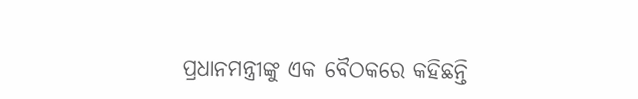ପ୍ରଧାନମନ୍ତ୍ରୀଙ୍କୁ ଏକ ବୈଠକରେ କହିଛନ୍ତି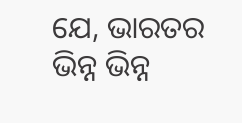ଯେ, ଭାରତର ଭିନ୍ନ ଭିନ୍ନ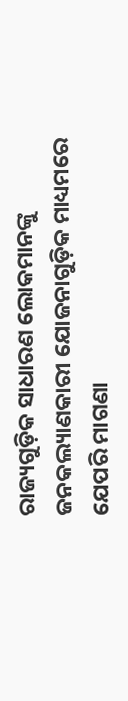ରାଜ୍ୟଗୁଡ଼ିକ ସାଧାରଣ ଲୋକମାନଙ୍କୁ ଜନକଲ୍ୟାଣକାରୀ ଯୋଜନାଗୁଡ଼ିକ ମାଧ୍ୟମରେ ଯେପରି ମାଗଣା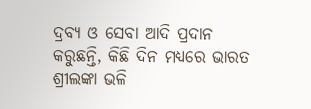ଦ୍ରବ୍ୟ ଓ ସେବା ଆଦି ପ୍ରଦାନ କରୁଛନ୍ତି, କିଛି ଦିନ ମଧ୍ୟରେ ଭାରତ ଶ୍ରୀଲଙ୍କା ଭଳି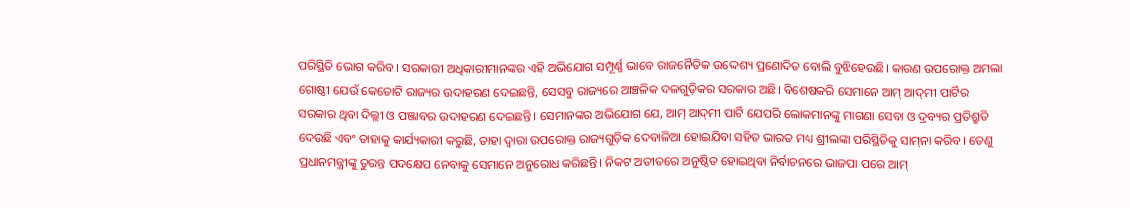ପରିସ୍ଥିତି ଭୋଗ କରିବ। ସରକାରୀ ଅଧିକାରୀମାନଙ୍କର ଏହି ଅଭିଯୋଗ ସମ୍ପୂର୍ଣ୍ଣ ଭାବେ ରାଜନୈତିକ ଉଦ୍ଦେଶ୍ୟ ପ୍ରଣୋଦିତ ବୋଲି ବୁଝିହେଉଛି। କାରଣ ଉପରୋକ୍ତ ଅମଲା ଗୋଷ୍ଠୀ ଯେଉଁ କେତୋଟି ରାଜ୍ୟର ଉଦାହରଣ ଦେଇଛନ୍ତି, ସେସବୁ ରାଜ୍ୟରେ ଆଞ୍ଚଳିକ ଦଳଗୁଡ଼ିକର ସରକାର ଅଛି। ବିଶେଷକରି ସେମାନେ ଆମ୍‌ ଆଦ୍‌ମୀ ପାର୍ଟିର ସରକାର ଥିବା ଦିଲ୍ଲୀ ଓ ପଞ୍ଜାବର ଉଦାହରଣ ଦେଇଛନ୍ତି। ସେମାନଙ୍କର ଅଭିଯୋଗ ଯେ, ଆମ୍‌ ଆଦ୍‌ମୀ ପାର୍ଟି ଯେପରି ଲୋକମାନଙ୍କୁ ମାଗଣା ସେବା ଓ ଦ୍ରବ୍ୟର ପ୍ରତିଶ୍ରୁତି ଦେଉଛି ଏବଂ ତାହାକୁ କାର୍ଯ୍ୟକାରୀ କରୁଛି, ତାହା ଦ୍ୱାରା ଉପରୋକ୍ତ ରାଜ୍ୟଗୁଡ଼ିକ ଦେବାଳିଆ ହୋଇଯିବା ସହିତ ଭାରତ ମଧ୍ୟ ଶ୍ରୀଲଙ୍କା ପରିସ୍ଥିତିକୁ ସାମ୍‌ନା କରିବ। ତେଣୁ ପ୍ରଧାନମନ୍ତ୍ରୀଙ୍କୁ ତୁରନ୍ତ ପଦକ୍ଷେପ ନେବାକୁ ସେମାନେ ଅନୁରୋଧ କରିଛନ୍ତି। ନିକଟ ଅତୀତରେ ଅନୁଷ୍ଠିତ ହୋଇଥିବା ନିର୍ବାଚନରେ ଭାଜପା ପରେ ଆମ୍‌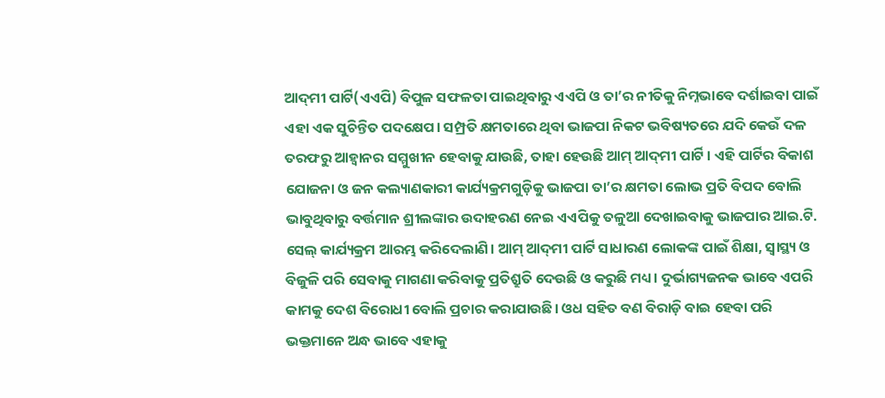ଆଦ୍‌ମୀ ପାର୍ଟି(ଏଏପି) ବିପୁଳ ସଫଳତା ପାଇଥିବାରୁ ଏଏପି ଓ ତା’ର ନୀତିକୁ ନିମ୍ନଭାବେ ଦର୍ଶାଇବା ପାଇଁ ଏହା ଏକ ସୁଚିନ୍ତିତ ପଦକ୍ଷେପ। ସମ୍ପ୍ରତି କ୍ଷମତାରେ ଥିବା ଭାଜପା ନିକଟ ଭବିଷ୍ୟତରେ ଯଦି କେଉଁ ଦଳ ତରଫରୁ ଆହ୍ବାନର ସମ୍ମୁଖୀନ ହେବାକୁ ଯାଉଛି, ତାହା ହେଉଛି ଆମ୍‌ ଆଦ୍‌ମୀ ପାର୍ଟି। ଏହି ପାର୍ଟିର ବିକାଶ ଯୋଜନା ଓ ଜନ କଲ୍ୟାଣକାରୀ କାର୍ଯ୍ୟକ୍ରମଗୁଡ଼ିକୁ ଭାଜପା ତା’ର କ୍ଷମତା ଲୋଭ ପ୍ରତି ବିପଦ ବୋଲି ଭାବୁଥିବାରୁ ବର୍ତ୍ତମାନ ଶ୍ରୀଲଙ୍କାର ଉଦାହରଣ ନେଇ ଏଏପିକୁ ତଳୁଆ ଦେଖାଇବାକୁ ଭାଜପାର ଆଇ.ଟି. ସେଲ୍‌ କାର୍ଯ୍ୟକ୍ରମ ଆରମ୍ଭ କରିଦେଲାଣି। ଆମ୍‌ ଆଦ୍‌ମୀ ପାର୍ଟି ସାଧାରଣ ଲୋକଙ୍କ ପାଇଁ ଶିକ୍ଷା, ସ୍ବାସ୍ଥ୍ୟ ଓ ବିଜୁଳି ପରି ସେବାକୁ ମାଗଣା କରିବାକୁ ପ୍ରତିଶ୍ରୁତି ଦେଉଛି ଓ କରୁଛି ମଧ୍ୟ। ଦୁର୍ଭାଗ୍ୟଜନକ ଭାବେ ଏପରି କାମକୁ ଦେଶ ବିରୋଧୀ ବୋଲି ପ୍ରଚାର କରାଯାଉଛି। ଓଧ ସହିତ ବଣ ବିରାଡ଼ି ବାଇ ହେବା ପରି ଭକ୍ତମାନେ ଅନ୍ଧ ଭାବେ ଏହାକୁ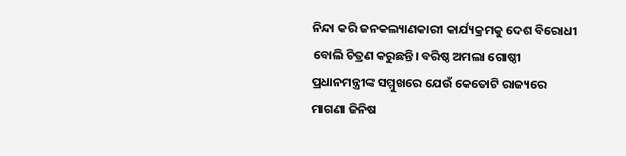ନିନ୍ଦା କରି ଜନକଲ୍ୟାଣକାରୀ କାର୍ଯ୍ୟକ୍ରମକୁ ଦେଶ ବିରୋଧୀ ବୋଲି ଚିତ୍ରଣ କରୁଛନ୍ତି। ବରିଷ୍ଠ ଅମଲା ଗୋଷ୍ଠୀ ପ୍ରଧାନମନ୍ତ୍ରୀଙ୍କ ସମ୍ମୁଖରେ ଯେଉଁ କେତୋଟି ରାଜ୍ୟରେ ମାଗଣା ଜିନିଷ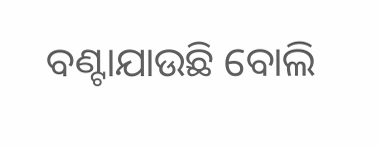ବଣ୍ଟାଯାଉଛି ବୋଲି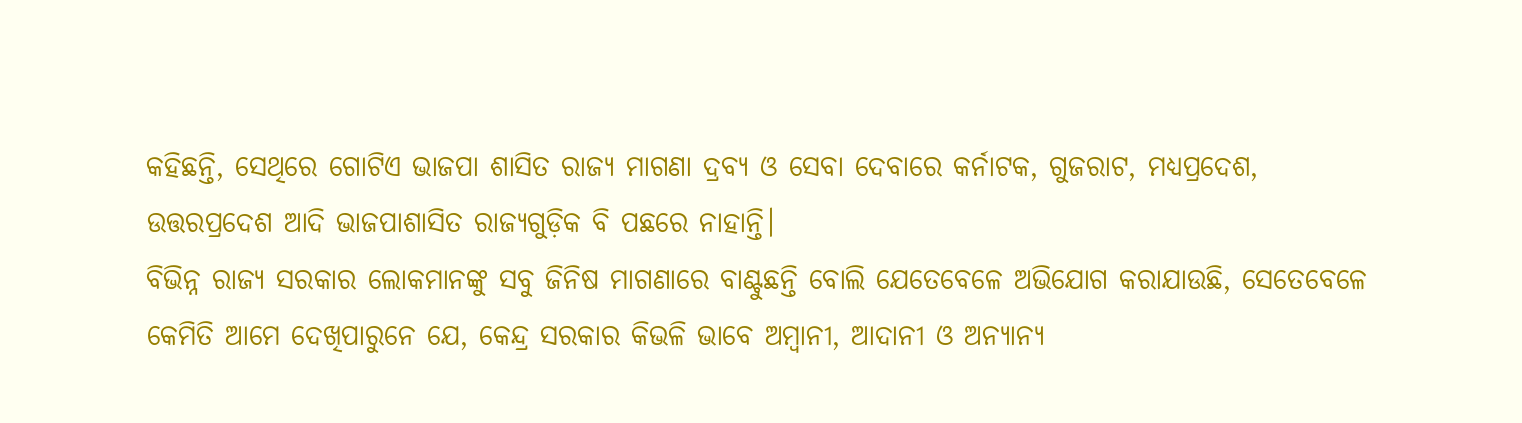କହିଛନ୍ତି, ସେଥିରେ ଗୋଟିଏ ଭାଜପା ଶାସିତ ରାଜ୍ୟ ମାଗଣା ଦ୍ରବ୍ୟ ଓ ସେବା ଦେବାରେ କର୍ନାଟକ, ଗୁଜରାଟ, ମଧ୍ୟପ୍ରଦେଶ, ଉତ୍ତରପ୍ରଦେଶ ଆଦି ଭାଜପାଶାସିତ ରାଜ୍ୟଗୁଡ଼ିକ ବି ପଛରେ ନାହାନ୍ତି।
ବିଭିନ୍ନ ରାଜ୍ୟ ସରକାର ଲୋକମାନଙ୍କୁ ସବୁ ଜିନିଷ ମାଗଣାରେ ବାଣ୍ଟୁଛନ୍ତି ବୋଲି ଯେତେବେଳେ ଅଭିଯୋଗ କରାଯାଉଛି, ସେତେବେଳେ କେମିତି ଆମେ ଦେଖିପାରୁନେ ଯେ, କେନ୍ଦ୍ର ସରକାର କିଭଳି ଭାବେ ଅମ୍ବାନୀ, ଆଦାନୀ ଓ ଅନ୍ୟାନ୍ୟ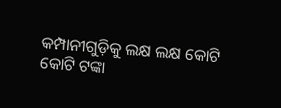କମ୍ପାନୀଗୁଡ଼ିକୁ ଲକ୍ଷ ଲକ୍ଷ କୋଟି କୋଟି ଟଙ୍କା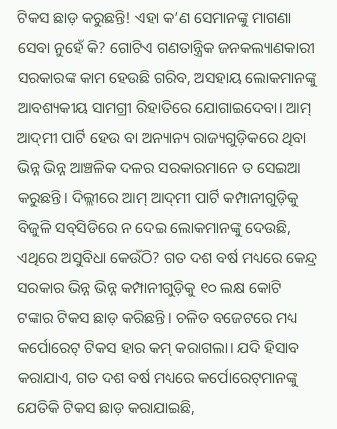ଟିକସ ଛାଡ଼ କରୁଛନ୍ତି! ଏହା କ’ଣ ସେମାନଙ୍କୁ ମାଗଣା ସେବା ନୁହେଁ କି? ଗୋଟିଏ ଗଣତାନ୍ତ୍ରିକ ଜନକଲ୍ୟାଣକାରୀ ସରକାରଙ୍କ କାମ ହେଉଛି ଗରିବ, ଅସହାୟ ଲୋକମାନଙ୍କୁ ଆବଶ୍ୟକୀୟ ସାମଗ୍ରୀ ରିହାତିରେ ଯୋଗାଇଦେବା। ଆମ୍‌ ଆଦ୍‌ମୀ ପାର୍ଟି ହେଉ ବା ଅନ୍ୟାନ୍ୟ ରାଜ୍ୟଗୁଡ଼ିକରେ ଥିବା ଭିନ୍ନ ଭିନ୍ନ ଆଞ୍ଚଳିକ ଦଳର ସରକାରମାନେ ତ ସେଇଆ କରୁଛନ୍ତି। ଦିଲ୍ଲୀରେ ଆମ୍‌ ଆଦ୍‌ମୀ ପାର୍ଟି କମ୍ପାନୀଗୁଡ଼ିକୁ ବିଜୁଳି ସବ୍‌ସିଡିରେ ନ ଦେଇ ଲୋକମାନଙ୍କୁ ଦେଉଛି, ଏଥିରେ ଅସୁବିଧା କେଉଁଠି? ଗତ ଦଶ ବର୍ଷ ମଧ୍ୟରେ କେନ୍ଦ୍ର ସରକାର ଭିନ୍ନ ଭିନ୍ନ କମ୍ପାନୀଗୁଡ଼ିକୁ ୧୦ ଲକ୍ଷ କୋଟି ଟଙ୍କାର ଟିକସ ଛାଡ଼ କରିଛନ୍ତି। ଚଳିତ ବଜେଟରେ ମଧ୍ୟ କର୍ପୋରେଟ୍‌ ଟିକସ ହାର କମ୍‌ କରାଗଲା। ଯଦି ହିସାବ କରାଯାଏ, ଗତ ଦଶ ବର୍ଷ ମଧ୍ୟରେ କର୍ପୋରେଟ୍‌ମାନଙ୍କୁ ଯେତିକି ଟିକସ ଛାଡ଼ କରାଯାଇଛି,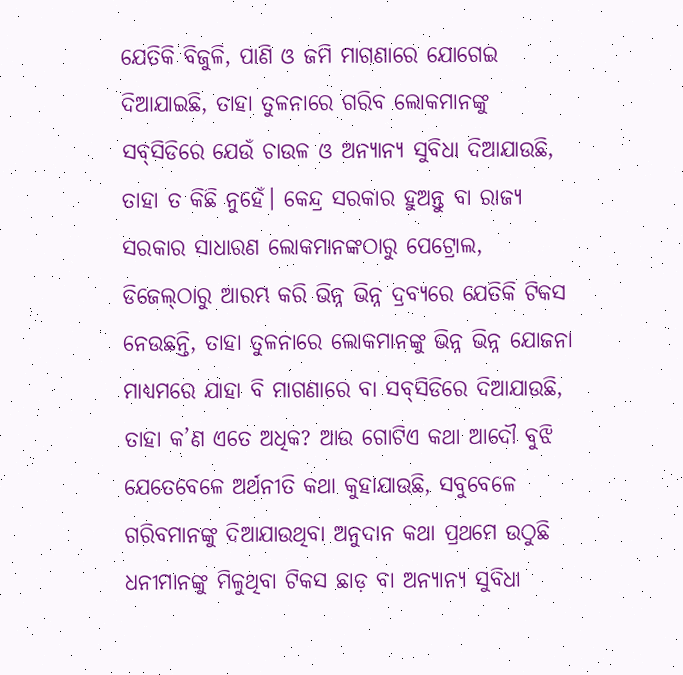ଯେତିକି ବିଜୁଳି, ପାଣି ଓ ଜମି ମାଗଣାରେ ଯୋଗେଇ ଦିଆଯାଇଛି, ତାହା ତୁଳନାରେ ଗରିବ ଲୋକମାନଙ୍କୁ ସବ୍‌ସିଡିରେ ଯେଉଁ ଚାଉଳ ଓ ଅନ୍ୟାନ୍ୟ ସୁବିଧା ଦିଆଯାଉଛି, ତାହା ତ କିଛି ନୁହେଁ। କେନ୍ଦ୍ର ସରକାର ହୁଅନ୍ତୁ ବା ରାଜ୍ୟ ସରକାର ସାଧାରଣ ଲୋକମାନଙ୍କଠାରୁ ପେଟ୍ରୋଲ, ଡିଜେଲ୍‌ଠାରୁ ଆରମ୍ଭ କରି ଭିନ୍ନ ଭିନ୍ନ ଦ୍ରବ୍ୟରେ ଯେତିକି ଟିକସ ନେଉଛନ୍ତି, ତାହା ତୁଳନାରେ ଲୋକମାନଙ୍କୁ ଭିନ୍ନ ଭିନ୍ନ ଯୋଜନା ମାଧ୍ୟମରେ ଯାହା ବି ମାଗଣାରେ ବା ସବ୍‌ସିଡିରେ ଦିଆଯାଉଛି, ତାହା କ’ଣ ଏତେ ଅଧିକ? ଆଉ ଗୋଟିଏ କଥା ଆଦୌ ବୁଝି ଯେତେବେଳେ ଅର୍ଥନୀତି କଥା କୁହାଯାଉଛି, ସବୁବେଳେ ଗରିବମାନଙ୍କୁ ଦିଆଯାଉଥିବା ଅନୁଦାନ କଥା ପ୍ରଥମେ ଉଠୁଛି ଧନୀମାନଙ୍କୁ ମିଳୁଥିବା ଟିକସ ଛାଡ଼ ବା ଅନ୍ୟାନ୍ୟ ସୁବିଧା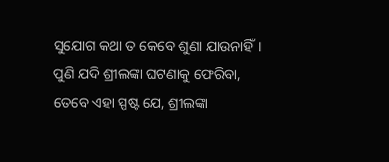ସୁଯୋଗ କଥା ତ କେବେ ଶୁଣା ଯାଉନାହିଁ।
ପୁଣି ଯଦି ଶ୍ରୀଲଙ୍କା ଘଟଣାକୁ ଫେରିବା, ତେବେ ଏହା ସ୍ପଷ୍ଟ ଯେ, ଶ୍ରୀଲଙ୍କା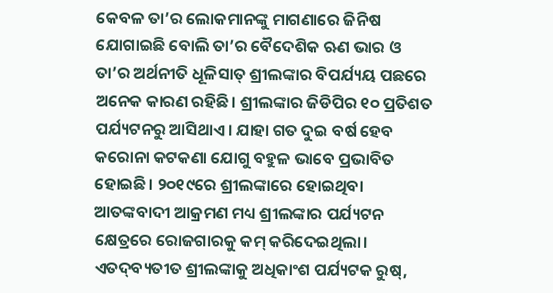କେବଳ ତା’ର ଲୋକମାନଙ୍କୁ ମାଗଣାରେ ଜିନିଷ ଯୋଗାଇଛି ବୋଲି ତା’ର ବୈଦେଶିକ ଋଣ ଭାର ଓ ତା’ର ଅର୍ଥନୀତି ଧୂଳିସାତ୍‌ ଶ୍ରୀଲଙ୍କାର ବିପର୍ଯ୍ୟୟ ପଛରେ ଅନେକ କାରଣ ରହିଛି। ଶ୍ରୀଲଙ୍କାର ଜିଡିପିର ୧୦ ପ୍ରତିଶତ ପର୍ଯ୍ୟଟନରୁ ଆସିଥାଏ। ଯାହା ଗତ ଦୁଇ ବର୍ଷ ହେବ କରୋନା କଟକଣା ଯୋଗୁ ବହୁଳ ଭାବେ ପ୍ରଭାବିତ ହୋଇଛି। ୨୦୧୯ରେ ଶ୍ରୀଲଙ୍କାରେ ହୋଇଥିବା ଆତଙ୍କବାଦୀ ଆକ୍ରମଣ ମଧ୍ୟ ଶ୍ରୀଲଙ୍କାର ପର୍ଯ୍ୟଟନ କ୍ଷେତ୍ରରେ ରୋଜଗାରକୁ କମ୍‌ କରିଦେଇଥିଲା। ଏତଦ୍‌ବ୍ୟତୀତ ଶ୍ରୀଲଙ୍କାକୁ ଅଧିକାଂଶ ପର୍ଯ୍ୟଟକ ରୁଷ୍‌,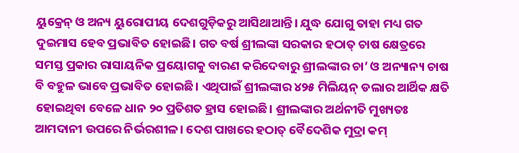ୟୁକ୍ରେନ୍‌ ଓ ଅନ୍ୟ ୟୁରୋପୀୟ ଦେଶଗୁଡ଼ିକରୁ ଆସିଥାଆନ୍ତି। ଯୁଦ୍ଧ ଯୋଗୁ ତାହା ମଧ୍ୟ ଗତ ଦୁଇମାସ ହେବ ପ୍ରଭାବିତ ହୋଇଛି। ଗତ ବର୍ଷ ଶ୍ରୀଲଙ୍କା ସରକାର ହଠାତ୍‌ ଚାଷ କ୍ଷେତ୍ରରେ ସମସ୍ତ ପ୍ରକାର ରାସାୟନିକ ପ୍ରୟୋଗକୁ ବାରଣ କରିଦେବାରୁ ଶ୍ରୀଲଙ୍କାର ଚା’ ଓ ଅନ୍ୟାନ୍ୟ ଚାଷ ବି ବହୁଳ ଭାବେ ପ୍ରଭାବିତ ହୋଇଛି। ଏଥିପାଇଁ ଶ୍ରୀଲଙ୍କାର ୪୨୫ ମିଲିୟନ୍‌ ଡଲାର ଆର୍ଥିକ କ୍ଷତି ହୋଇଥିବା ବେଳେ ଧାନ ୨୦ ପ୍ରତିଶତ ହ୍ରାସ ହୋଇଛି। ଶ୍ରୀଲଙ୍କାର ଅର୍ଥନୀତି ମୁଖ୍ୟତଃ ଆମଦାନୀ ଉପରେ ନିର୍ଭରଶୀଳ। ଦେଶ ପାଖରେ ହଠାତ୍‌ ବୈଦେଶିକ ମୁଦ୍ରା କମ୍‌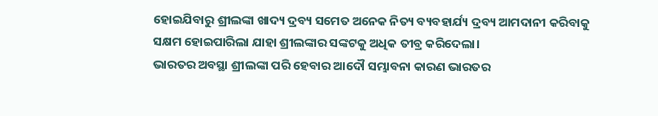ହୋଇଯିବାରୁ ଶ୍ରୀଲଙ୍କା ଖାଦ୍ୟ ଦ୍ରବ୍ୟ ସମେତ ଅନେକ ନିତ୍ୟ ବ୍ୟବହାର୍ଯ୍ୟ ଦ୍ରବ୍ୟ ଆମଦାନୀ କରିବାକୁ ସକ୍ଷମ ହୋଇପାରିଲା ଯାହା ଶ୍ରୀଲଙ୍କାର ସଙ୍କଟକୁ ଅଧିକ ତୀବ୍ର କରିଦେଲା।
ଭାରତର ଅବସ୍ଥା ଶ୍ରୀଲଙ୍କା ପରି ହେବାର ଆଦୌ ସମ୍ଭାବନା କାରଣ ଭାରତର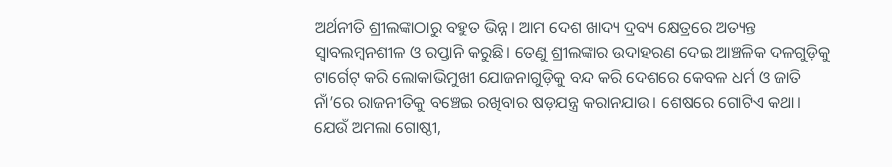ଅର୍ଥନୀତି ଶ୍ରୀଲଙ୍କାଠାରୁ ବହୁତ ଭିନ୍ନ। ଆମ ଦେଶ ଖାଦ୍ୟ ଦ୍ରବ୍ୟ କ୍ଷେତ୍ରରେ ଅତ୍ୟନ୍ତ ସ୍ବାବଲମ୍ବନଶୀଳ ଓ ରପ୍ତାନି କରୁଛି। ତେଣୁ ଶ୍ରୀଲଙ୍କାର ଉଦାହରଣ ଦେଇ ଆଞ୍ଚଳିକ ଦଳଗୁଡ଼ିକୁ ଟାର୍ଗେଟ୍‌ କରି ଲୋକାଭିମୁଖୀ ଯୋଜନାଗୁଡ଼ିକୁ ବନ୍ଦ କରି ଦେଶରେ କେବଳ ଧର୍ମ ଓ ଜାତି ନାଁ’ରେ ରାଜନୀତିକୁ ବଞ୍ଚେଇ ରଖିବାର ଷଡ଼ଯନ୍ତ୍ର କରାନଯାଉ। ଶେଷରେ ଗୋଟିଏ କଥା। ଯେଉଁ ଅମଲା ଗୋଷ୍ଠୀ,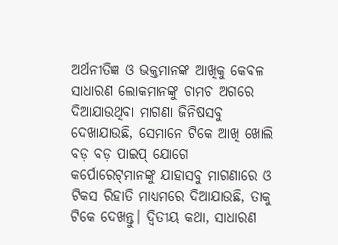ଅର୍ଥନୀତିଜ୍ଞ ଓ ଭକ୍ତମାନଙ୍କ ଆଖିକୁ କେବଳ ସାଧାରଣ ଲୋକମାନଙ୍କୁ ଚାମଚ ଅଗରେ ଦିଆଯାଉଥିବା ମାଗଣା ଜିନିଷସବୁ ଦେଖାଯାଉଛି, ସେମାନେ ଟିକେ ଆଖି ଖୋଲି ବଡ଼ ବଡ଼ ପାଇପ୍‌ ଯୋଗେ କର୍ପୋରେଟ୍‌ମାନଙ୍କୁ ଯାହାସବୁ ମାଗଣାରେ ଓ ଟିକସ ରିହାତି ମାଧ୍ୟମରେ ଦିଆଯାଉଛି, ତାକୁ ଟିକେ ଦେଖନ୍ତୁ। ଦ୍ୱିତୀୟ କଥା, ସାଧାରଣ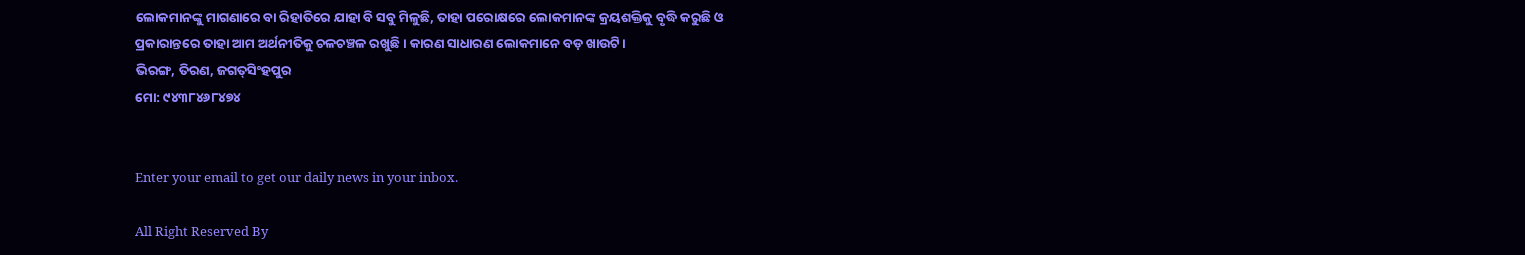ଲୋକମାନଙ୍କୁ ମାଗଣାରେ ବା ରିହାତିରେ ଯାହା ବି ସବୁ ମିଳୁଛି, ତାହା ପରୋକ୍ଷରେ ଲୋକମାନଙ୍କ କ୍ରୟଶକ୍ତିକୁ ବୃଦ୍ଧି କରୁଛି ଓ ପ୍ରକାରାନ୍ତରେ ତାହା ଆମ ଅର୍ଥନୀତିକୁ ଚଳଚଞ୍ଚଳ ରଖୁଛି। କାରଣ ସାଧାରଣ ଲୋକମାନେ ବଡ଼ ଖାଉଟି।
ଭିରଙ୍ଗ, ତିରଣ, ଜଗତ୍‌ସିଂହପୁର
ମୋ: ୯୪୩୮୪୬୮୪୭୪


Enter your email to get our daily news in your inbox.

All Right Reserved By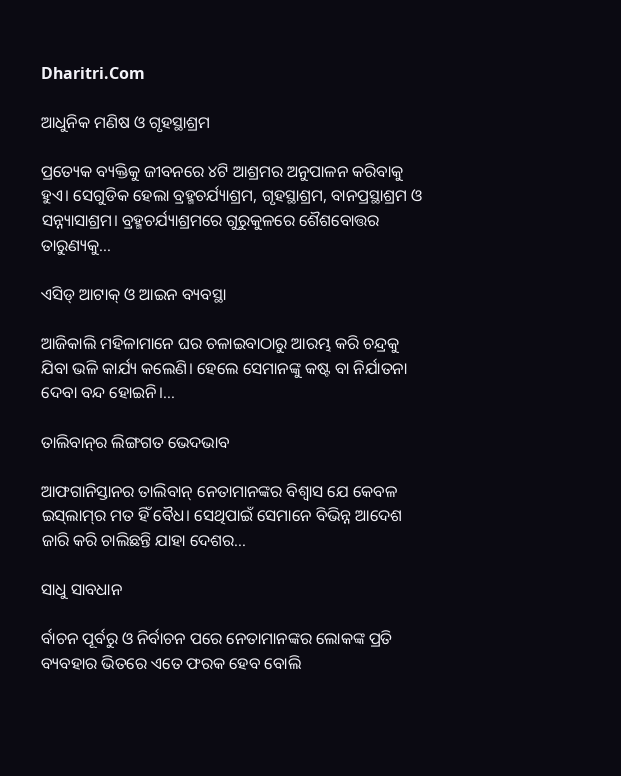Dharitri.Com

ଆଧୁନିକ ମଣିଷ ଓ ଗୃହସ୍ଥାଶ୍ରମ

ପ୍ରତ୍ୟେକ ବ୍ୟକ୍ତିକୁ ଜୀବନରେ ୪ଟି ଆଶ୍ରମର ଅନୁପାଳନ କରିବାକୁ ହୁଏ। ସେଗୁଡିକ ହେଲା ବ୍ରହ୍ମଚର୍ଯ୍ୟାଶ୍ରମ, ଗୃହସ୍ଥାଶ୍ରମ, ବାନପ୍ରସ୍ଥାଶ୍ରମ ଓ ସନ୍ନ୍ୟାସାଶ୍ରମ। ବ୍ରହ୍ମଚର୍ଯ୍ୟାଶ୍ରମରେ ଗୁରୁକୁଳରେ ଶୈଶବୋତ୍ତର ତାରୁଣ୍ୟକୁ...

ଏସିଡ୍‌ ଆଟାକ୍‌ ଓ ଆଇନ ବ୍ୟବସ୍ଥା

ଆଜିକାଲି ମହିଳାମାନେ ଘର ଚଳାଇବାଠାରୁ ଆରମ୍ଭ କରି ଚନ୍ଦ୍ରକୁ ଯିବା ଭଳି କାର୍ଯ୍ୟ କଲେଣି। ହେଲେ ସେମାନଙ୍କୁ କଷ୍ଟ ବା ନିର୍ଯାତନା ଦେବା ବନ୍ଦ ହୋଇନି।...

ତାଲିବାନ୍‌ର ଲିଙ୍ଗଗତ ଭେଦଭାବ

ଆଫଗାନିସ୍ତାନର ତାଲିବାନ୍‌ ନେତାମାନଙ୍କର ବିଶ୍ୱାସ ଯେ କେବଳ ଇସ୍‌ଲାମ୍‌ର ମତ ହିଁ ବୈଧ। ସେଥିପାଇଁ ସେମାନେ ବିଭିନ୍ନ ଆଦେଶ ଜାରି କରି ଚାଲିଛନ୍ତି ଯାହା ଦେଶର...

ସାଧୁ ସାବଧାନ

ର୍ବାଚନ ପୂର୍ବରୁ ଓ ନିର୍ବାଚନ ପରେ ନେତାମାନଙ୍କର ଲୋକଙ୍କ ପ୍ରତି ବ୍ୟବହାର ଭିତରେ ଏତେ ଫରକ ହେବ ବୋଲି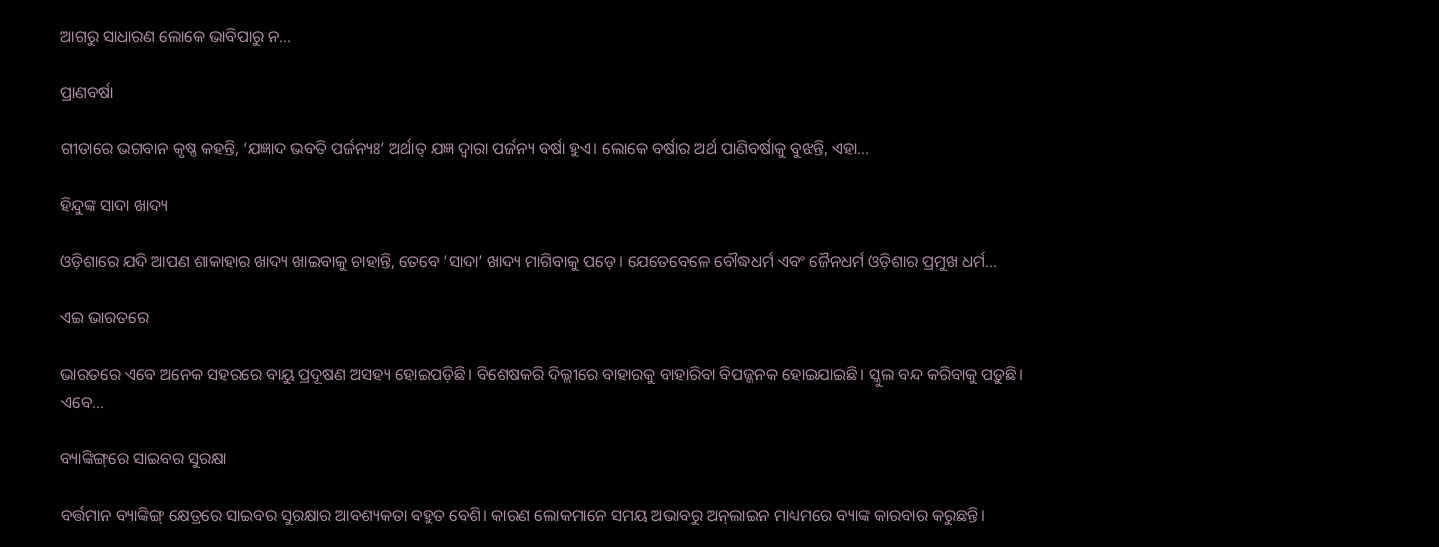ଆଗରୁ ସାଧାରଣ ଲୋକେ ଭାବିପାରୁ ନ...

ପ୍ରାଣବର୍ଷା

ଗୀତାରେ ଭଗବାନ କୃଷ୍ଣ କହନ୍ତି, ‘ଯଜ୍ଞାଦ ଭବତି ପର୍ଜନ୍ୟଃ’ ଅର୍ଥାତ୍‌ ଯଜ୍ଞ ଦ୍ୱାରା ପର୍ଜନ୍ୟ ବର୍ଷା ହୁଏ। ଲୋକେ ବର୍ଷାର ଅର୍ଥ ପାଣିବର୍ଷାକୁ ବୁଝନ୍ତି, ଏହା...

ହିନ୍ଦୁଙ୍କ ସାଦା ଖାଦ୍ୟ

ଓଡ଼ିଶାରେ ଯଦି ଆପଣ ଶାକାହାର ଖାଦ୍ୟ ଖାଇବାକୁ ଚାହାନ୍ତି, ତେବେ ‘ସାଦା’ ଖାଦ୍ୟ ମାଗିବାକୁ ପଡ଼େ। ଯେତେବେଳେ ବୌଦ୍ଧଧର୍ମ ଏବଂ ଜୈନଧର୍ମ ଓଡ଼ିଶାର ପ୍ରମୁଖ ଧର୍ମ...

ଏଇ ଭାରତରେ

ଭାରତରେ ଏବେ ଅନେକ ସହରରେ ବାୟୁ ପ୍ରଦୂଷଣ ଅସହ୍ୟ ହୋଇପଡ଼ିଛି। ବିଶେଷକରି ଦିଲ୍ଲୀରେ ବାହାରକୁ ବାହାରିବା ବିପଜ୍ଜନକ ହୋଇଯାଇଛି। ସ୍କୁଲ ବନ୍ଦ କରିବାକୁ ପଡ଼ୁଛି। ଏବେ...

ବ୍ୟାଙ୍କିଙ୍ଗ୍‌ରେ ସାଇବର ସୁରକ୍ଷା

ବର୍ତ୍ତମାନ ବ୍ୟାଙ୍କିଙ୍ଗ୍‌ କ୍ଷେତ୍ରରେ ସାଇବର ସୁରକ୍ଷାର ଆବଶ୍ୟକତା ବହୁତ ବେଶି। କାରଣ ଲୋକମାନେ ସମୟ ଅଭାବରୁ ଅନ୍‌ଲାଇନ ମାଧ୍ୟମରେ ବ୍ୟାଙ୍କ କାରବାର କରୁଛନ୍ତି।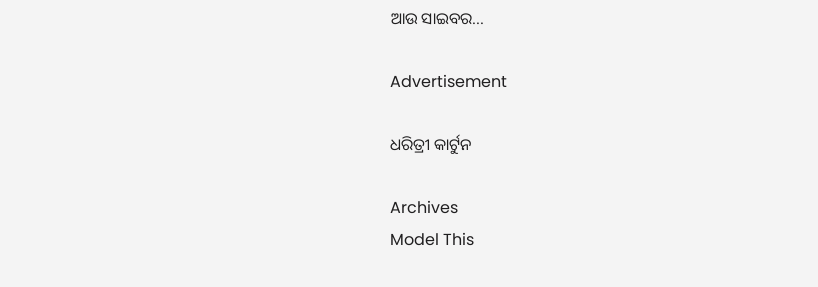ଆଉ ସାଇବର...

Advertisement

ଧରିତ୍ରୀ କାର୍ଟୁନ

Archives
Model This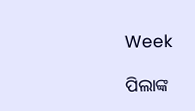Week

ପିଲାଙ୍କ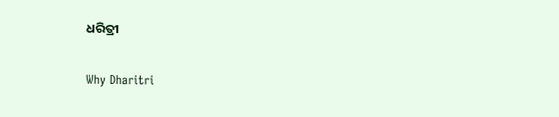ଧରିତ୍ରୀ

Why Dharitri